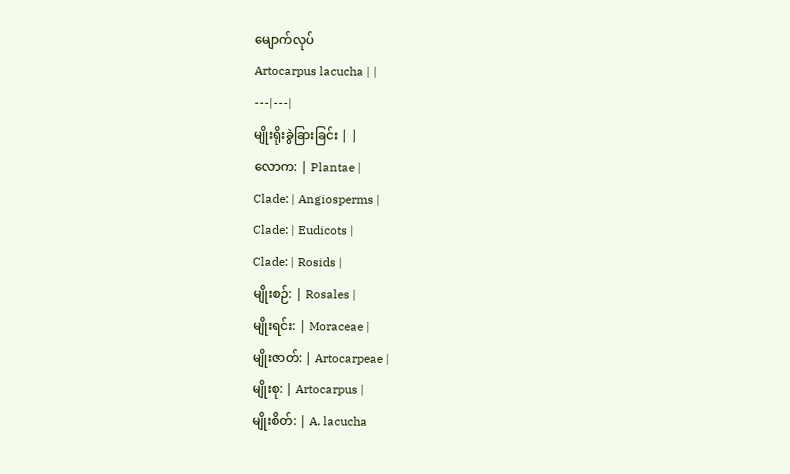မျောက်လုပ်
Artocarpus lacucha | |
---|---|
မျိုးရိုးခွဲခြားခြင်း | |
လောက: | Plantae |
Clade: | Angiosperms |
Clade: | Eudicots |
Clade: | Rosids |
မျိုးစဉ်: | Rosales |
မျိုးရင်း: | Moraceae |
မျိုးဇာတ်: | Artocarpeae |
မျိုးစု: | Artocarpus |
မျိုးစိတ်: | A. lacucha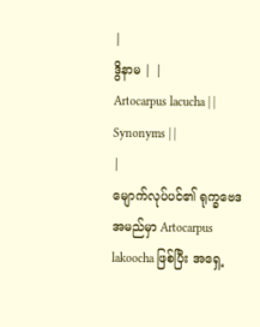|
ဒွိနာမ | |
Artocarpus lacucha | |
Synonyms | |
|
မျောက်လုပ်ပင်၏ ရုက္ခဗေဒ အမည်မှာ Artocarpus lakoocha ဖြစ်ပြီး အရှေ့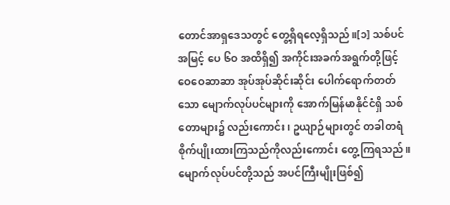တောင်အာရှဒေသတွင် တွေ့ရှိရလေ့ရှိသည်။[၁] သစ်ပင်အမြင့် ပေ ၆ဝ အထိရှိ၍ အကိုင်းအခက်အရွက်တို့ဖြင့် ဝေဝေဆာဆာ အုပ်အုပ်ဆိုင်းဆိုင်း ပေါက်ရောက်တတ်သော မျောက်လုပ်ပင်များကို အောက်မြန်မာနိုင်ငံရှိ သစ်တောများ၌ လည်းကောင်း၊ ဥယျာဉ်များတွင် တခါတရံ စိုက်ပျိုးထားကြသည်ကိုလည်းကောင်း တွေ့ကြရသည်။ မျောက်လုပ်ပင်တို့သည် အပင်ကြီးမျိုးဖြစ်၍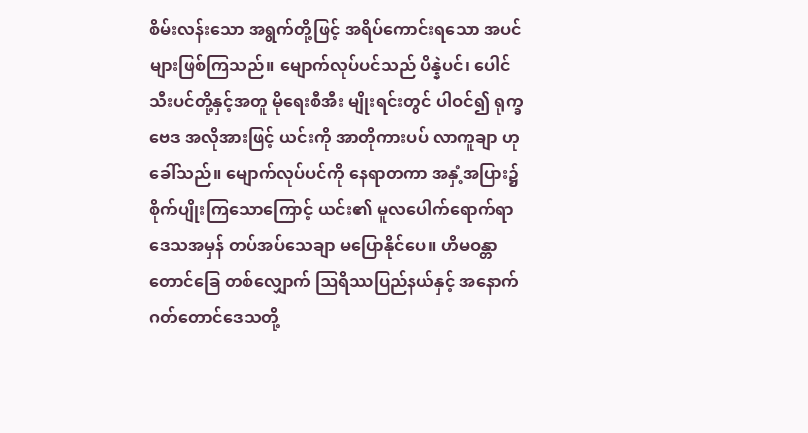စိမ်းလန်းသော အရွက်တို့ဖြင့် အရိပ်ကောင်းရသော အပင်များဖြစ်ကြသည်။ မျောက်လုပ်ပင်သည် ပိန္နဲပင်၊ ပေါင်သီးပင်တို့နှင့်အတူ မိုရေးစီအီး မျိုးရင်းတွင် ပါဝင်၍ ရုက္ခဗေဒ အလိုအားဖြင့် ယင်းကို အာတိုကားပပ် လာကူချာ ဟုခေါ်သည်။ မျောက်လုပ်ပင်ကို နေရာတကာ အနှံ့အပြား၌ စိုက်ပျိုးကြသောကြောင့် ယင်း၏ မူလပေါက်ရောက်ရာ ဒေသအမှန် တပ်အပ်သေချာ မပြောနိုင်ပေ။ ဟိမဝန္တာတောင်ခြေ တစ်လျှောက် ဩရိဿပြည်နယ်နှင့် အနောက်ဂတ်တောင်ဒေသတို့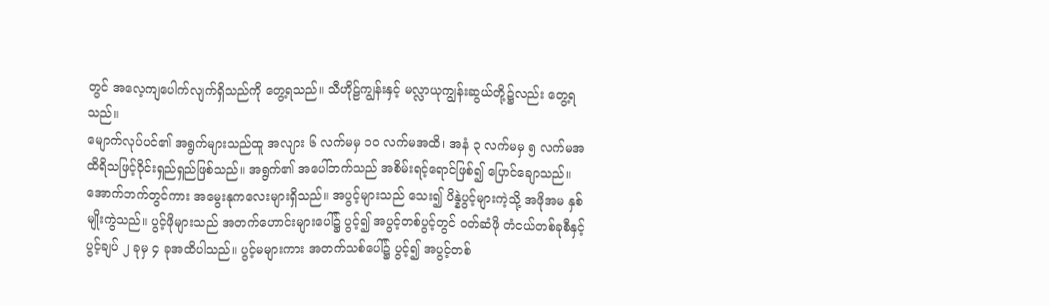တွင် အလေ့ကျပေါက်လျက်ရှိသည်ကို တွေ့ရသည်။ သီဟိုဠ်ကျွန်းနှင့် မလ္လာယုကျွန်းဆွယ်တို့၌လည်း တွေ့ရသည်။
မျောက်လုပ်ပင်၏ အရွက်များသည်ထူ အလျား ၆ လက်မမှ ၁ဝ လက်မအထိ၊ အနံ ၃ လက်မမှ ၅ လက်မအထိရိသဖြင့်ဝိုင်းရှည်ရှည်ဖြစ်သည်။ အရွက်၏ အပေါ်ဘက်သည် အစိမ်းရင့်ရောင်ဖြစ်၍ ပြောင်ချောသည်။ အောက်ဘက်တွင်ကား အမွေးနုကလေးများရှိသည်။ အပွင့်များသည် သေး၍ ပိန္နဲပွင့်များကဲ့သို့ အဖိုအမ နှစ်မျိုးကွဲသည်။ ပွင့်ဖိုများသည် အတက်ဟောင်းများပေါ်၌ ပွင့်၍ အပွင့်တစ်ပွင့်တွင် ဝတ်ဆံဖို တံငယ်တစ်ခုစီနှင့် ပွင့်ချပ် ၂ ခုမှ ၄ ခုအထိပါသည်။ ပွင့်မများကား အတက်သစ်ပေါ်၌ ပွင့်၍ အပွင့်တစ်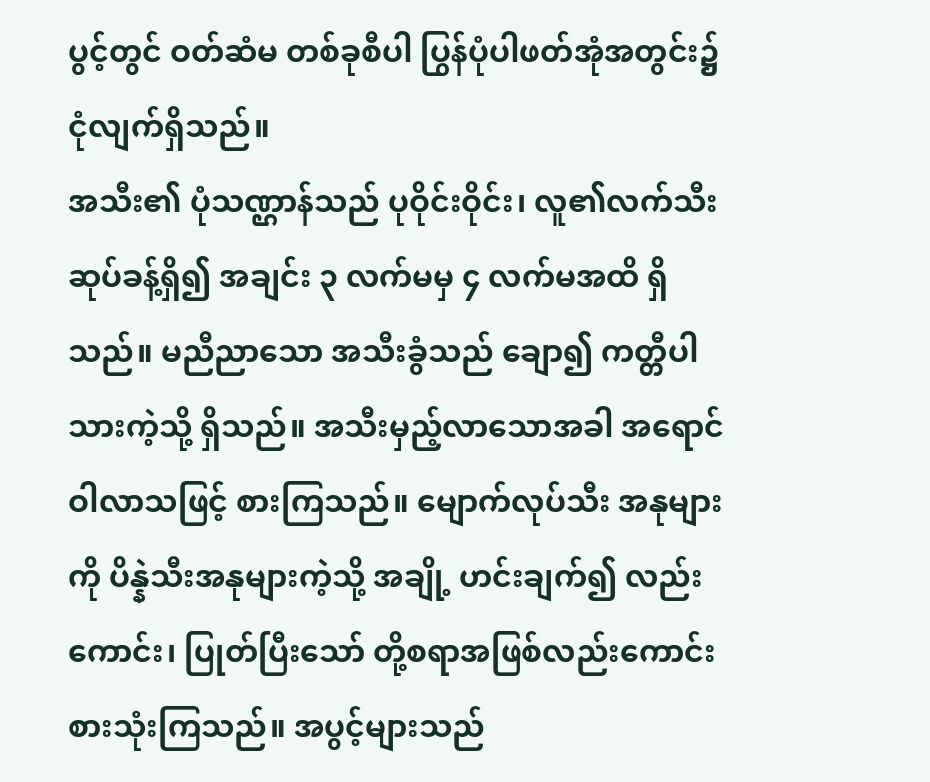ပွင့်တွင် ဝတ်ဆံမ တစ်ခုစီပါ ပြွန်ပုံပါဖတ်အုံအတွင်း၌ ငုံလျက်ရှိသည်။
အသီး၏ ပုံသဏ္ဌာန်သည် ပုဝိုင်းဝိုင်း၊ လူ၏လက်သီးဆုပ်ခန့်ရှိ၍ အချင်း ၃ လက်မမှ ၄ လက်မအထိ ရှိသည်။ မညီညာသော အသီးခွံသည် ချော၍ ကတ္တီပါသားကဲ့သို့ ရှိသည်။ အသီးမှည့်လာသောအခါ အရောင်ဝါလာသဖြင့် စားကြသည်။ မျောက်လုပ်သီး အနုများကို ပိန္နဲသီးအနုများကဲ့သို့ အချို့ ဟင်းချက်၍ လည်းကောင်း၊ ပြုတ်ပြီးသော် တို့စရာအဖြစ်လည်းကောင်း စားသုံးကြသည်။ အပွင့်များသည်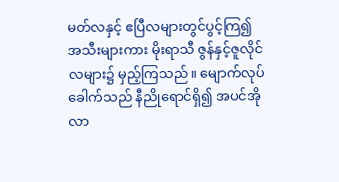မတ်လနှင့် ဧပြီလများတွင်ပွင့်ကြ၍ အသီးများကား မိုးရာသီ ဇွန်နှင့်ဇူလိုင်လများ၌ မှည့်ကြသည်။ မျောက်လုပ်ခေါက်သည် နီညိုရောင်ရှိ၍ အပင်အိုလာ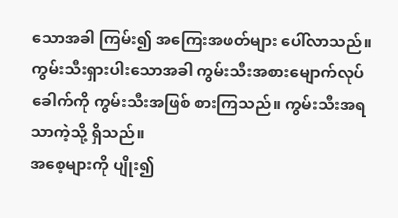သောအခါ ကြမ်း၍ အကြေးအဖတ်များ ပေါ်လာသည်။ ကွမ်းသီးရှားပါးသောအခါ ကွမ်းသီးအစားမျောက်လုပ်ခေါက်ကို ကွမ်းသီးအဖြစ် စားကြသည်။ ကွမ်းသီးအရသာကဲ့သို့ ရှိသည်။
အစေ့များကို ပျိုး၍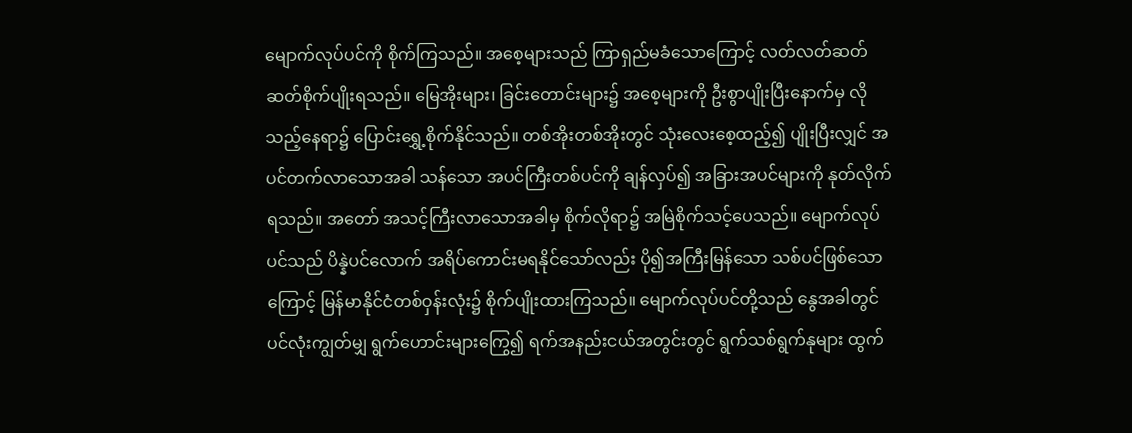မျောက်လုပ်ပင်ကို စိုက်ကြသည်။ အစေ့များသည် ကြာရှည်မခံသောကြောင့် လတ်လတ်ဆတ်ဆတ်စိုက်ပျိုးရသည်။ မြေအိုးများ၊ ခြင်းတောင်းများ၌ အစေ့များကို ဦးစွာပျိုးပြီးနောက်မှ လိုသည့်နေရာ၌ ပြောင်းရွှေ့စိုက်နိုင်သည်။ တစ်အိုးတစ်အိုးတွင် သုံးလေးစေ့ထည့်၍ ပျိုးပြီးလျှင် အပင်တက်လာသောအခါ သန်သော အပင်ကြီးတစ်ပင်ကို ချန်လှပ်၍ အခြားအပင်များကို နုတ်လိုက်ရသည်။ အတော် အသင့်ကြီးလာသောအခါမှ စိုက်လိုရာ၌ အမြဲစိုက်သင့်ပေသည်။ မျောက်လုပ်ပင်သည် ပိန္နဲပင်လောက် အရိပ်ကောင်းမရနိုင်သော်လည်း ပို၍အကြီးမြန်သော သစ်ပင်ဖြစ်သောကြောင့် မြန်မာနိုင်ငံတစ်ဝှန်းလုံး၌ စိုက်ပျိုးထားကြသည်။ မျောက်လုပ်ပင်တို့သည် နွေအခါတွင် ပင်လုံးကျွတ်မျှ ရွက်ဟောင်းများကြွေ၍ ရက်အနည်းငယ်အတွင်းတွင် ရွက်သစ်ရွက်နုများ ထွက်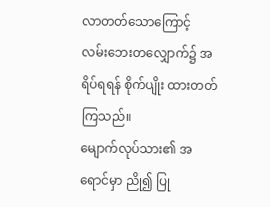လာတတ်သောကြောင့် လမ်းဘေးတလျှောက်၌ အရိပ်ရရန် စိုက်ပျိုး ထားတတ်ကြသည်။
မျောက်လုပ်သား၏ အရောင်မှာ ညို၍ ပြု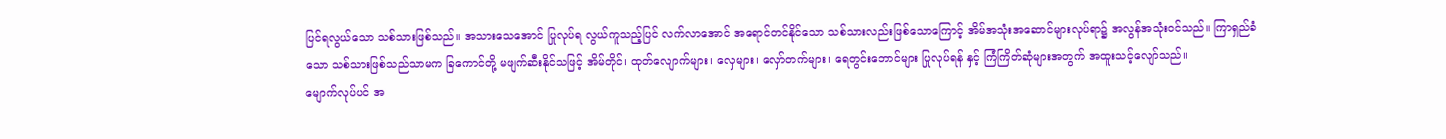ပြင်ရလွယ်သော သစ်သားဖြစ်သည်။ အသားသေအောင် ပြုလုပ်ရ လွယ်ကူသည့်ပြင် လက်လာအောင် အရောင်တင်နိုင်သော သစ်သားလည်းဖြစ်သောကြောင့် အိမ်အသုံးအဆောင်များလုပ်ရာ၌ အလွန်အသုံးဝင်သည်။ ကြာရှည်ခံသော သစ်သားဖြစ်သည်သာမက ခြကောင်တို့ မဖျက်ဆီးနိုင်သဖြင့် အိမ်တိုင်၊ ထုတ်လျောက်များ၊ လှေများ၊ လှော်တက်များ၊ ရေတွင်းဘောင်များ ပြုလုပ်ရန် နှင့် ကြံကြိတ်ဆုံများအတွက် အထူးသင့်လျော်သည်။
မျောက်လုပ်ပင် အ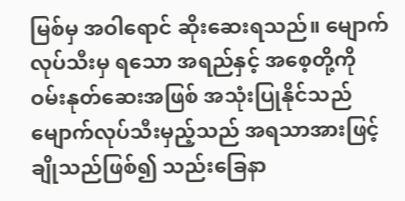မြစ်မှ အဝါရောင် ဆိုးဆေးရသည်။ မျောက်လုပ်သီးမှ ရသော အရည်နှင့် အစေ့တို့ကို ဝမ်းနုတ်ဆေးအဖြစ် အသုံးပြုနိုင်သည် မျောက်လုပ်သီးမှည့်သည် အရသာအားဖြင့် ချိုသည်ဖြစ်၍ သည်းခြေနာ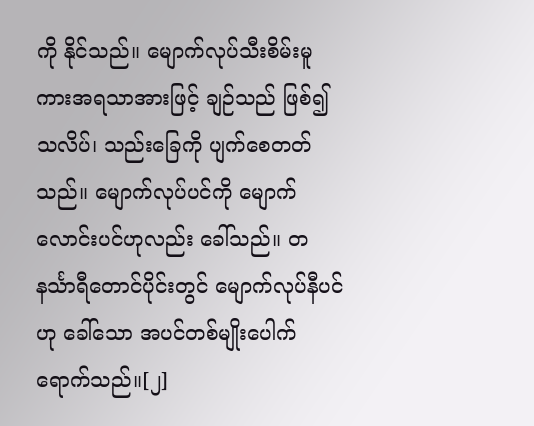ကို နိုင်သည်။ မျောက်လုပ်သီးစိမ်းမူကားအရသာအားဖြင့် ချဉ်သည် ဖြစ်၍ သလိပ်၊ သည်းခြေကို ပျက်စေတတ်သည်။ မျောက်လုပ်ပင်ကို မျောက်လောင်းပင်ဟုလည်း ခေါ်သည်။ တနင်္သာရီတောင်ပိုင်းတွင် မျောက်လုပ်နီပင်ဟု ခေါ်သော အပင်တစ်မျိုးပေါက်ရောက်သည်။[၂]